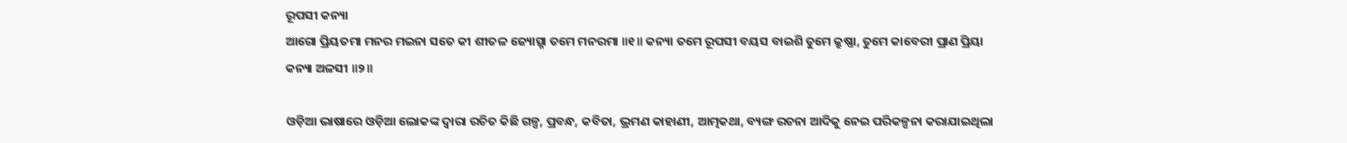ରୂପସୀ କନ୍ୟା
ଆଗୋ ପ୍ରିୟତମା ମନର ମଇନା ସତେ କୀ ଶୀତଳ ଜ୍ୟୋତ୍ସ୍ନା ତମେ ମନରମା ॥୧॥ କନ୍ୟା ତମେ ରୂପସୀ ବୟସ ବାଇଶି ତୁମେ କ୍ରୁଷ୍ଣା, ତୁମେ କାବେରୀ ପ୍ରାଣ ପ୍ରିୟା କନ୍ୟା ଅଳସୀ ॥୨॥

ଓଡ଼ିଆ ଭାଷାରେ ଓଡ଼ିଆ ଲୋକଙ୍କ ଦ୍ୱାରା ରଚିତ କିଛି ଗଳ୍ପ, ପ୍ରବନ୍ଧ, କବିତା, ଭ୍ରମଣ କାହାଣୀ, ଆତ୍ମକଥା, ବ୍ୟଙ୍ଗ ରଚନା ଆଦିକୁ ନେଇ ପରିକଳ୍ପନା କରାଯାଇଥିଲା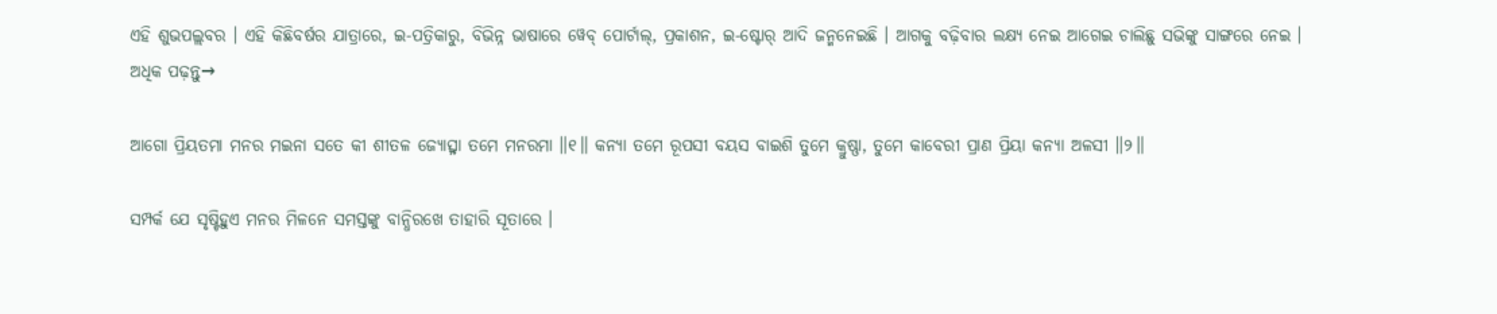ଏହି ଶୁଭପଲ୍ଲବର । ଏହି କିଛିବର୍ଷର ଯାତ୍ରାରେ, ଇ-ପତ୍ରିକାରୁ, ବିଭିନ୍ନ ଭାଷାରେ ୱେବ୍ ପୋର୍ଟାଲ୍, ପ୍ରକାଶନ, ଇ-ଷ୍ଟୋର୍ ଆଦି ଜନ୍ମନେଇଛି । ଆଗକୁ ବଢ଼ିବାର ଲକ୍ଷ୍ୟ ନେଇ ଆଗେଇ ଚାଲିଛୁ ସଭିଙ୍କୁ ସାଙ୍ଗରେ ନେଇ ।
ଅଧିକ ପଢ଼ନ୍ତୁ→

ଆଗୋ ପ୍ରିୟତମା ମନର ମଇନା ସତେ କୀ ଶୀତଳ ଜ୍ୟୋତ୍ସ୍ନା ତମେ ମନରମା ॥୧॥ କନ୍ୟା ତମେ ରୂପସୀ ବୟସ ବାଇଶି ତୁମେ କ୍ରୁଷ୍ଣା, ତୁମେ କାବେରୀ ପ୍ରାଣ ପ୍ରିୟା କନ୍ୟା ଅଳସୀ ॥୨॥

ସମ୍ପର୍କ ଯେ ସୃଷ୍ଟିହୁଏ ମନର ମିଳନେ ସମସ୍ତଙ୍କୁ ବାନ୍ଧିରଖେ ତାହାରି ସୂତାରେ ।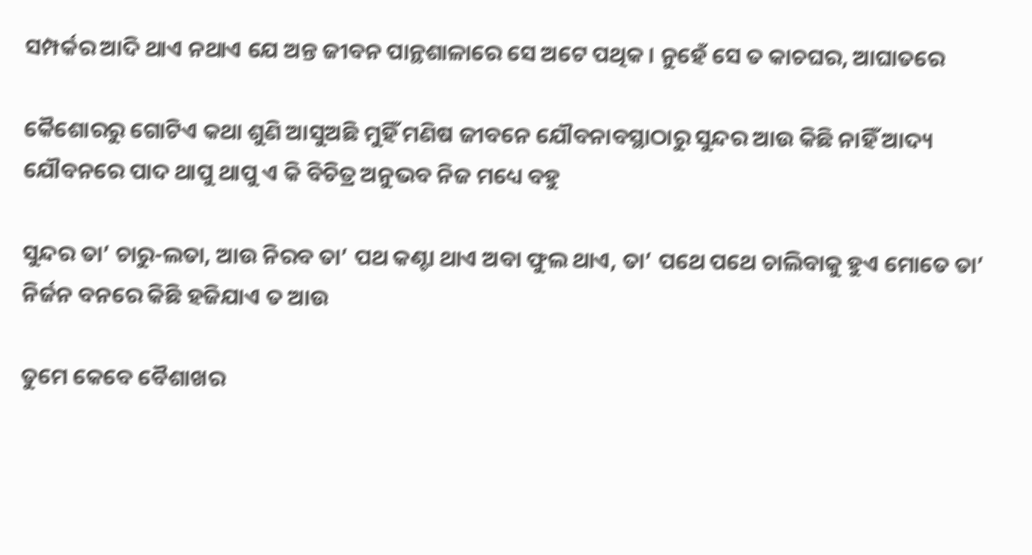ସମ୍ପର୍କର ଆଦି ଥାଏ ନଥାଏ ଯେ ଅନ୍ତ ଜୀବନ ପାନ୍ଥଶାଳାରେ ସେ ଅଟେ ପଥିକ । ନୁହେଁ ସେ ତ କାଚଘର, ଆଘାତରେ

କୈଶୋରରୁ ଗୋଟିଏ କଥା ଶୁଣି ଆସୁଅଛି ମୁହିଁ ମଣିଷ ଜୀବନେ ଯୌବନାବସ୍ଥାଠାରୁ ସୁନ୍ଦର ଆଉ କିଛି ନାହିଁ ଆଦ୍ୟ ଯୌବନରେ ପାଦ ଥାପୁ ଥାପୁ ଏ କି ବିଚିତ୍ର ଅନୁଭବ ନିଜ ମଧ୍ୟେ ବହୁ

ସୁନ୍ଦର ତା’ ଚାରୁ-ଲତା, ଆଉ ନିରବ ତା’ ପଥ କଣ୍ଟା ଥାଏ ଅବା ଫୁଲ ଥାଏ, ତା’ ପଥେ ପଥେ ଚାଲିବାକୁ ହୁଏ ମୋତେ ତା’ ନିର୍ଜନ ବନରେ କିଛି ହଜିଯାଏ ତ ଆଉ

ତୁମେ କେବେ ବୈଶାଖର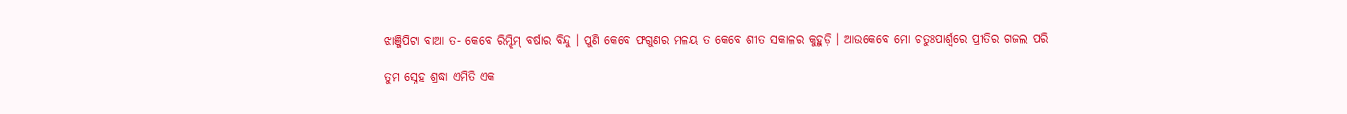ଝାଞ୍ଜିପିଟା ବାଆ ତ- କେବେ ରିମ୍ଝିମ୍ ବର୍ଷାର ବିନ୍ଦୁ । ପୁଣି କେବେ ଫଗୁଣର ମଳୟ ତ କେବେ ଶୀତ ସକାଳର କୁହୁଡ଼ି । ଆଉକେବେ ମୋ ଚତୁଃପାର୍ଶ୍ୱରେ ପ୍ରୀତିର ଗଜଲ ପରି

ତୁମ ସ୍ନେହ ଶ୍ରଦ୍ଧା ଏମିତି ଏକ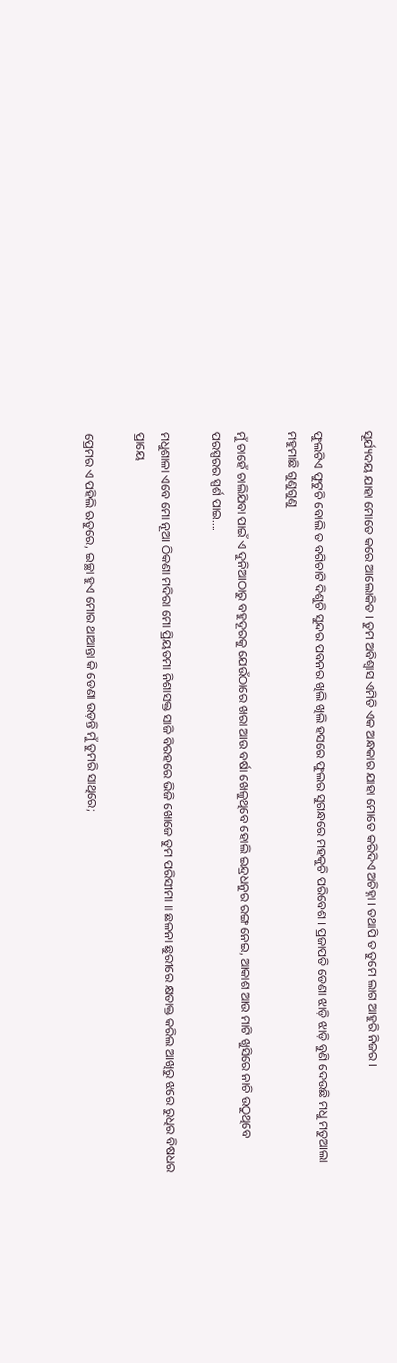ସୂର୍ଯ୍ୟଦୟ ଯାହା ମୋତେ କରେ ଆଲୋକିତ । ତୁମ ଅବିଶ୍ୱାସ ଏମିତି ଏକ ଅନ୍ଧକାର ଯାହା ମୋତେ କରିଦିଏ ଅଚିହ୍ନା । ତଥାପି ତ ତୁମେ ଲାଗ ଆହୁରି ନିଜର ।

ଫୁଲଟିଏ ଫୁଟୁଚି ବୋଲି ତ ବଗିଚାଟି ଦିଶୁଚି ସୁନ୍ଦର ପବନର ଖିଲି ଖିଲି ହସରେ ଫୁଲର ସୁଗନ୍ଧରେ ମହକୁଚି ପରିବେଶ । ପ୍ରଜାପତି ଡେଣା ଝାଡ଼ି ଝାଡ଼ି ବୁଣି ଦେଉଛି ମଧୁ ମତୁଆଲା ମହୁମାଛି ଗୁଣୁଗୁଣୁ

ମୁଁ ଚାହେଁ ଚାଲିଯିବା ପାଇଁ ଏ ଦୁନିଆଠାରୁ ବହୁଦୂରକୁ ଯେଉଁଠାରେ ଖରା ଆଉ ବର୍ଷା ଖେଳୁଥିବେ ହୋଲି ଇନ୍ଦ୍ରଧନୁର ରଙ୍ଗ ନେଇ, ଆକାଶ ଆଉ ମାଟି ଖୁସିରେ ନାଚି ଉଠୁଥିବେ ପରସ୍ପରର ସ୍ପର୍ଶ ପାଇ….

ମଧୁଶାଳା ଏବେ ମୋ ନୂଆ ଠିକଣା ମଦିରା ମୋ ପ୍ରିୟତମା ନିଶାସକ୍ତ ସାଜି ବିରହରେ ଭିଜି ଖୋଜେ ତୁମ ପରିସୀମା ॥ ଛଳନା ଛୁରୀରେ କ୍ଷତାକ୍ତ କରିଲ ଆଖିରୁ ଝରେ ରୁଧିର ବିଷଧର ପ୍ରାୟେ

ପ୍ରେମର ଏ ପହିଲି ଋତୁରେ, ଇଚ୍ଛା ହୁଏ ମୋର ଥାଆନ୍ତା କି ଡେଣା ଉଡ଼ନ୍ତି ମୁଁ ତୁମରି ସାଥିରେ;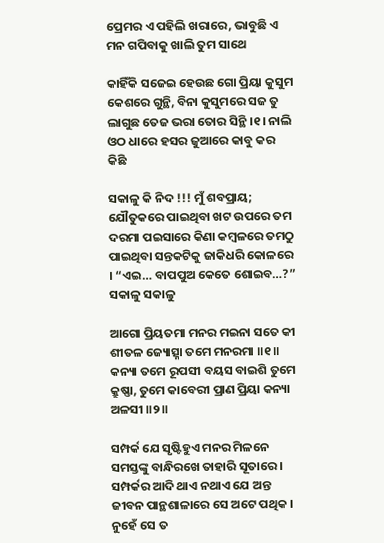ପ୍ରେମର ଏ ପହିଲି ଖରାରେ, ଭାବୁଛି ଏ ମନ ଗପିବାକୁ ଖାଲି ତୁମ ସାଥେ

କାହିଁକି ସଜେଇ ହେଉଛ ଗୋ ପ୍ରିୟା କୁସୁମ କେଶରେ ଗୁନ୍ଥି, ବିନା କୁସୁମରେ ସଜ ତୁ ଲାଗୁଛ ତେଜ ଭରା ତୋର ସିନ୍ଥି ।୧। ନାଲି ଓଠ ଧାରେ ହସର ଜୁଆରେ କାବୁ କର କିଛି

ସକାଳୁ କି ନିଦ !!! ମୁଁ ଶବପ୍ରାୟ; ଯୌତୁକରେ ପାଇଥିବା ଖଟ ଉପରେ ତମ ଦରମା ପଇସାରେ କିଣା କମ୍ବଳରେ ତମଠୁ ପାଇଥିବା ସନ୍ତକଟିକୁ ଜାକିଧରି କୋଳରେ । “ଏଇ… ବାପପୁଅ କେତେ ଶୋଇବ…?” ସକାଳୁ ସକାଳୁ

ଆଗୋ ପ୍ରିୟତମା ମନର ମଇନା ସତେ କୀ ଶୀତଳ ଜ୍ୟୋତ୍ସ୍ନା ତମେ ମନରମା ॥୧॥ କନ୍ୟା ତମେ ରୂପସୀ ବୟସ ବାଇଶି ତୁମେ କ୍ରୁଷ୍ଣା, ତୁମେ କାବେରୀ ପ୍ରାଣ ପ୍ରିୟା କନ୍ୟା ଅଳସୀ ॥୨॥

ସମ୍ପର୍କ ଯେ ସୃଷ୍ଟିହୁଏ ମନର ମିଳନେ ସମସ୍ତଙ୍କୁ ବାନ୍ଧିରଖେ ତାହାରି ସୂତାରେ । ସମ୍ପର୍କର ଆଦି ଥାଏ ନଥାଏ ଯେ ଅନ୍ତ ଜୀବନ ପାନ୍ଥଶାଳାରେ ସେ ଅଟେ ପଥିକ । ନୁହେଁ ସେ ତ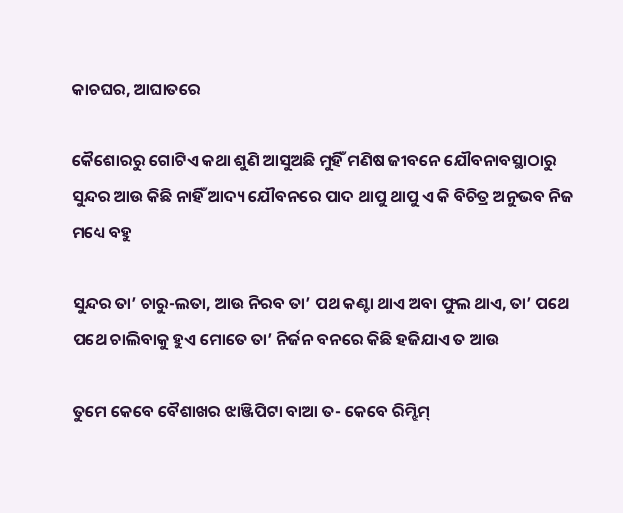କାଚଘର, ଆଘାତରେ

କୈଶୋରରୁ ଗୋଟିଏ କଥା ଶୁଣି ଆସୁଅଛି ମୁହିଁ ମଣିଷ ଜୀବନେ ଯୌବନାବସ୍ଥାଠାରୁ ସୁନ୍ଦର ଆଉ କିଛି ନାହିଁ ଆଦ୍ୟ ଯୌବନରେ ପାଦ ଥାପୁ ଥାପୁ ଏ କି ବିଚିତ୍ର ଅନୁଭବ ନିଜ ମଧ୍ୟେ ବହୁ

ସୁନ୍ଦର ତା’ ଚାରୁ-ଲତା, ଆଉ ନିରବ ତା’ ପଥ କଣ୍ଟା ଥାଏ ଅବା ଫୁଲ ଥାଏ, ତା’ ପଥେ ପଥେ ଚାଲିବାକୁ ହୁଏ ମୋତେ ତା’ ନିର୍ଜନ ବନରେ କିଛି ହଜିଯାଏ ତ ଆଉ

ତୁମେ କେବେ ବୈଶାଖର ଝାଞ୍ଜିପିଟା ବାଆ ତ- କେବେ ରିମ୍ଝିମ୍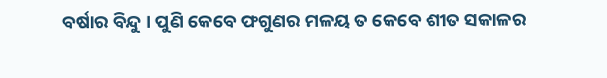ବର୍ଷାର ବିନ୍ଦୁ । ପୁଣି କେବେ ଫଗୁଣର ମଳୟ ତ କେବେ ଶୀତ ସକାଳର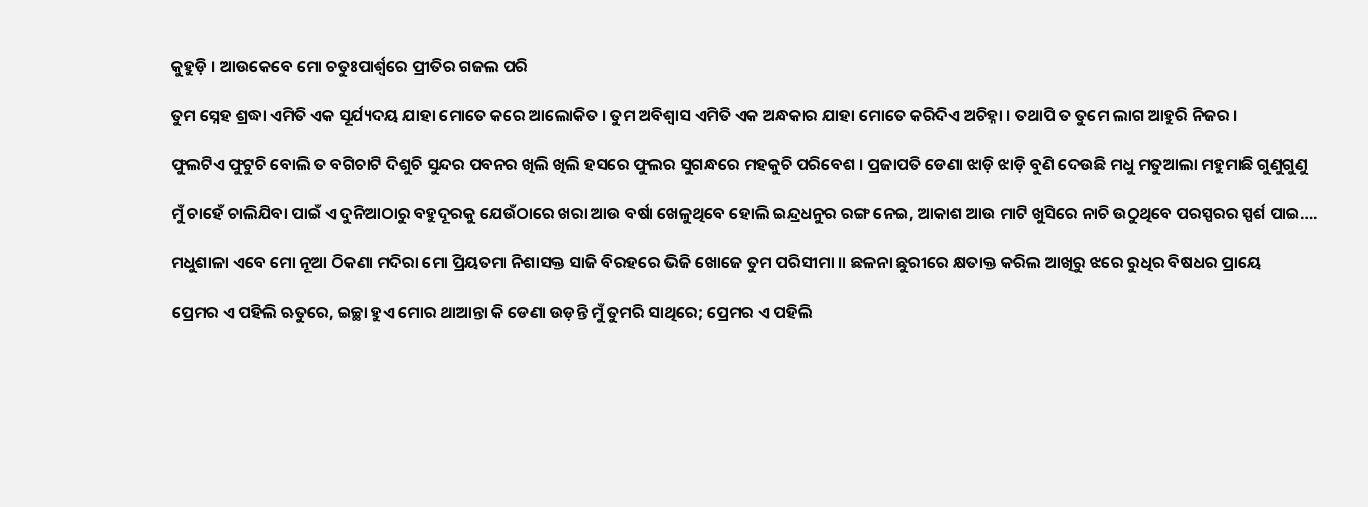କୁହୁଡ଼ି । ଆଉକେବେ ମୋ ଚତୁଃପାର୍ଶ୍ୱରେ ପ୍ରୀତିର ଗଜଲ ପରି

ତୁମ ସ୍ନେହ ଶ୍ରଦ୍ଧା ଏମିତି ଏକ ସୂର୍ଯ୍ୟଦୟ ଯାହା ମୋତେ କରେ ଆଲୋକିତ । ତୁମ ଅବିଶ୍ୱାସ ଏମିତି ଏକ ଅନ୍ଧକାର ଯାହା ମୋତେ କରିଦିଏ ଅଚିହ୍ନା । ତଥାପି ତ ତୁମେ ଲାଗ ଆହୁରି ନିଜର ।

ଫୁଲଟିଏ ଫୁଟୁଚି ବୋଲି ତ ବଗିଚାଟି ଦିଶୁଚି ସୁନ୍ଦର ପବନର ଖିଲି ଖିଲି ହସରେ ଫୁଲର ସୁଗନ୍ଧରେ ମହକୁଚି ପରିବେଶ । ପ୍ରଜାପତି ଡେଣା ଝାଡ଼ି ଝାଡ଼ି ବୁଣି ଦେଉଛି ମଧୁ ମତୁଆଲା ମହୁମାଛି ଗୁଣୁଗୁଣୁ

ମୁଁ ଚାହେଁ ଚାଲିଯିବା ପାଇଁ ଏ ଦୁନିଆଠାରୁ ବହୁଦୂରକୁ ଯେଉଁଠାରେ ଖରା ଆଉ ବର୍ଷା ଖେଳୁଥିବେ ହୋଲି ଇନ୍ଦ୍ରଧନୁର ରଙ୍ଗ ନେଇ, ଆକାଶ ଆଉ ମାଟି ଖୁସିରେ ନାଚି ଉଠୁଥିବେ ପରସ୍ପରର ସ୍ପର୍ଶ ପାଇ….

ମଧୁଶାଳା ଏବେ ମୋ ନୂଆ ଠିକଣା ମଦିରା ମୋ ପ୍ରିୟତମା ନିଶାସକ୍ତ ସାଜି ବିରହରେ ଭିଜି ଖୋଜେ ତୁମ ପରିସୀମା ॥ ଛଳନା ଛୁରୀରେ କ୍ଷତାକ୍ତ କରିଲ ଆଖିରୁ ଝରେ ରୁଧିର ବିଷଧର ପ୍ରାୟେ

ପ୍ରେମର ଏ ପହିଲି ଋତୁରେ, ଇଚ୍ଛା ହୁଏ ମୋର ଥାଆନ୍ତା କି ଡେଣା ଉଡ଼ନ୍ତି ମୁଁ ତୁମରି ସାଥିରେ; ପ୍ରେମର ଏ ପହିଲି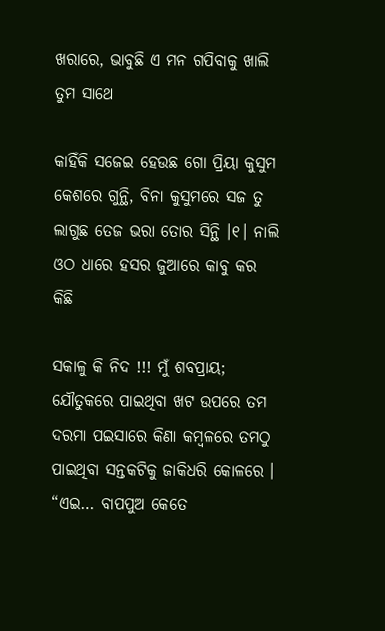ଖରାରେ, ଭାବୁଛି ଏ ମନ ଗପିବାକୁ ଖାଲି ତୁମ ସାଥେ

କାହିଁକି ସଜେଇ ହେଉଛ ଗୋ ପ୍ରିୟା କୁସୁମ କେଶରେ ଗୁନ୍ଥି, ବିନା କୁସୁମରେ ସଜ ତୁ ଲାଗୁଛ ତେଜ ଭରା ତୋର ସିନ୍ଥି ।୧। ନାଲି ଓଠ ଧାରେ ହସର ଜୁଆରେ କାବୁ କର କିଛି

ସକାଳୁ କି ନିଦ !!! ମୁଁ ଶବପ୍ରାୟ; ଯୌତୁକରେ ପାଇଥିବା ଖଟ ଉପରେ ତମ ଦରମା ପଇସାରେ କିଣା କମ୍ବଳରେ ତମଠୁ ପାଇଥିବା ସନ୍ତକଟିକୁ ଜାକିଧରି କୋଳରେ । “ଏଇ… ବାପପୁଅ କେତେ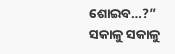ଶୋଇବ…?” ସକାଳୁ ସକାଳୁ